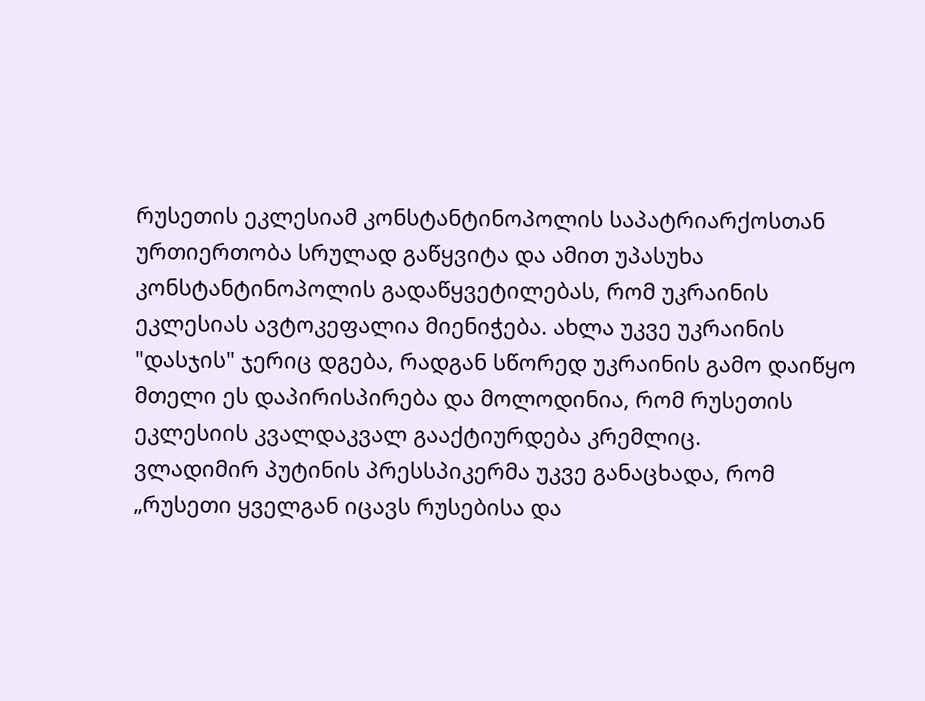რუსეთის ეკლესიამ კონსტანტინოპოლის საპატრიარქოსთან ურთიერთობა სრულად გაწყვიტა და ამით უპასუხა კონსტანტინოპოლის გადაწყვეტილებას, რომ უკრაინის ეკლესიას ავტოკეფალია მიენიჭება. ახლა უკვე უკრაინის "დასჯის" ჯერიც დგება, რადგან სწორედ უკრაინის გამო დაიწყო მთელი ეს დაპირისპირება და მოლოდინია, რომ რუსეთის ეკლესიის კვალდაკვალ გააქტიურდება კრემლიც.
ვლადიმირ პუტინის პრესსპიკერმა უკვე განაცხადა, რომ „რუსეთი ყველგან იცავს რუსებისა და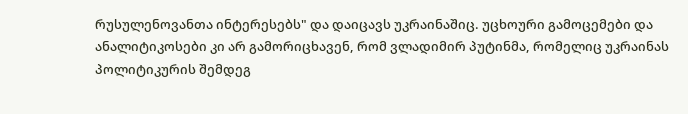რუსულენოვანთა ინტერესებს" და დაიცავს უკრაინაშიც. უცხოური გამოცემები და ანალიტიკოსები კი არ გამორიცხავენ, რომ ვლადიმირ პუტინმა, რომელიც უკრაინას პოლიტიკურის შემდეგ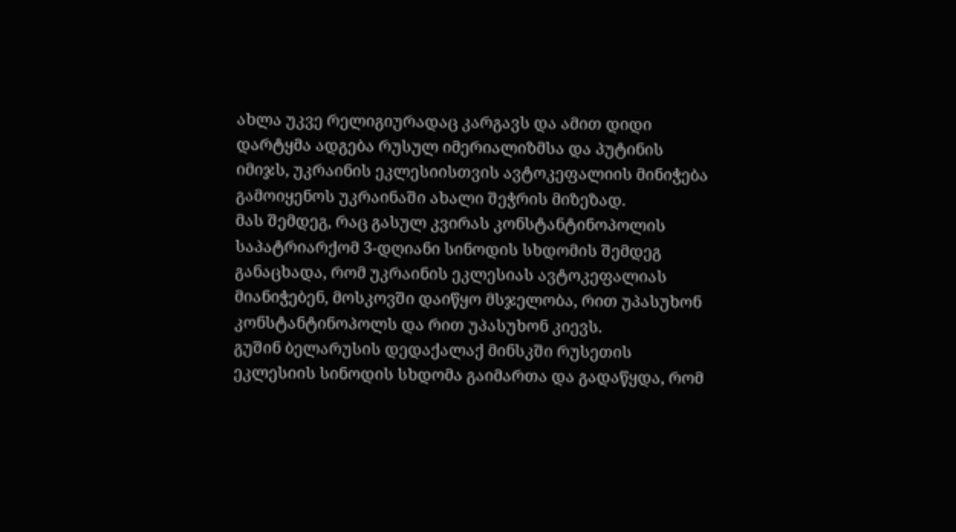ახლა უკვე რელიგიურადაც კარგავს და ამით დიდი დარტყმა ადგება რუსულ იმერიალიზმსა და პუტინის იმიჯს, უკრაინის ეკლესიისთვის ავტოკეფალიის მინიჭება გამოიყენოს უკრაინაში ახალი შეჭრის მიზეზად.
მას შემდეგ, რაც გასულ კვირას კონსტანტინოპოლის საპატრიარქომ 3-დღიანი სინოდის სხდომის შემდეგ განაცხადა, რომ უკრაინის ეკლესიას ავტოკეფალიას მიანიჭებენ, მოსკოვში დაიწყო მსჯელობა, რით უპასუხონ კონსტანტინოპოლს და რით უპასუხონ კიევს.
გუშინ ბელარუსის დედაქალაქ მინსკში რუსეთის ეკლესიის სინოდის სხდომა გაიმართა და გადაწყდა, რომ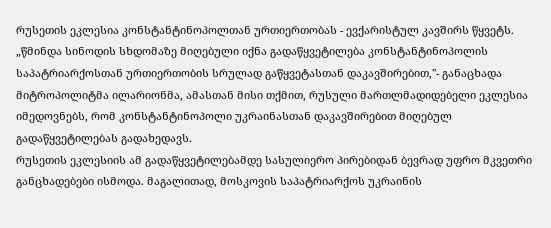რუსეთის ეკლესია კონსტანტინოპოლთან ურთიერთობას - ევქარისტულ კავშირს წყვეტს.
„წმინდა სინოდის სხდომაზე მიღებული იქნა გადაწყვეტილება კონსტანტინოპოლის საპატრიარქოსთან ურთიერთობის სრულად გაწყვეტასთან დაკავშირებით,"- განაცხადა მიტროპოლიტმა ილარიონმა, ამასთან მისი თქმით, რუსული მართლმადიდებელი ეკლესია იმედოვნებს, რომ კონსტანტინოპოლი უკრაინასთან დაკავშირებით მიღებულ გადაწყვეტილებას გადახედავს.
რუსეთის ეკლესიის ამ გადაწყვეტილებამდე სასულიერო პირებიდან ბევრად უფრო მკვეთრი განცხადებები ისმოდა. მაგალითად, მოსკოვის საპატრიარქოს უკრაინის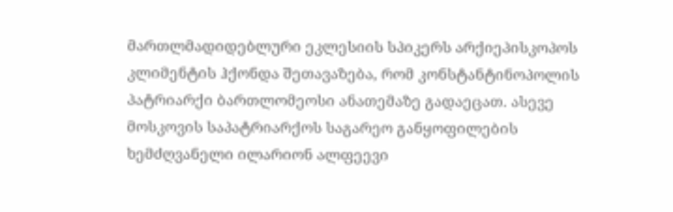მართლმადიდებლური ეკლესიის სპიკერს არქიეპისკოპოს კლიმენტის ჰქონდა შეთავაზება, რომ კონსტანტინოპოლის პატრიარქი ბართლომეოსი ანათემაზე გადაეცათ. ასევე მოსკოვის საპატრიარქოს საგარეო განყოფილების ხემძღვანელი ილარიონ ალფეევი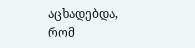აცხადებდა, რომ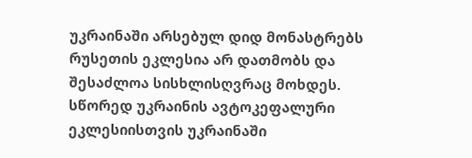უკრაინაში არსებულ დიდ მონასტრებს რუსეთის ეკლესია არ დათმობს და შესაძლოა სისხლისღვრაც მოხდეს.
სწორედ უკრაინის ავტოკეფალური ეკლესიისთვის უკრაინაში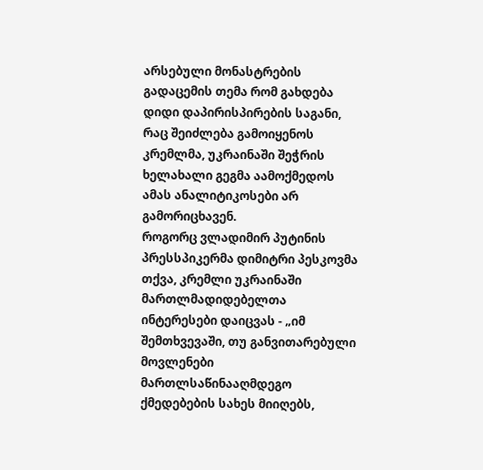არსებული მონასტრების გადაცემის თემა რომ გახდება დიდი დაპირისპირების საგანი, რაც შეიძლება გამოიყენოს კრემლმა, უკრაინაში შეჭრის ხელახალი გეგმა აამოქმედოს ამას ანალიტიკოსები არ გამორიცხავენ.
როგორც ვლადიმირ პუტინის პრესსპიკერმა დიმიტრი პესკოვმა თქვა, კრემლი უკრაინაში მართლმადიდებელთა ინტერესები დაიცვას - „იმ შემთხვევაში, თუ განვითარებული მოვლენები მართლსაწინააღმდეგო ქმედებების სახეს მიიღებს,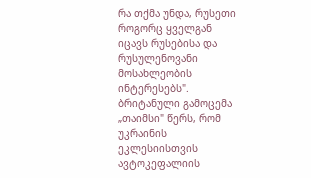რა თქმა უნდა, რუსეთი როგორც ყველგან იცავს რუსებისა და რუსულენოვანი მოსახლეობის ინტერესებს".
ბრიტანული გამოცემა „თაიმსი" წერს, რომ უკრაინის ეკლესიისთვის ავტოკეფალიის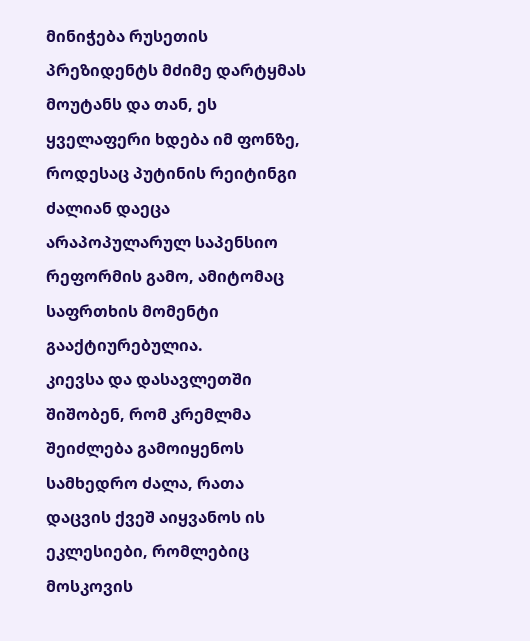მინიჭება რუსეთის პრეზიდენტს მძიმე დარტყმას მოუტანს და თან, ეს ყველაფერი ხდება იმ ფონზე, როდესაც პუტინის რეიტინგი ძალიან დაეცა არაპოპულარულ საპენსიო რეფორმის გამო, ამიტომაც საფრთხის მომენტი გააქტიურებულია.
კიევსა და დასავლეთში შიშობენ, რომ კრემლმა შეიძლება გამოიყენოს სამხედრო ძალა, რათა დაცვის ქვეშ აიყვანოს ის ეკლესიები, რომლებიც მოსკოვის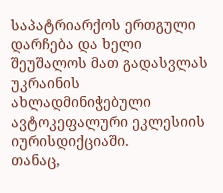საპატრიარქოს ერთგული დარჩება და ხელი შეუშალოს მათ გადასვლას უკრაინის ახლადმინიჭებული ავტოკეფალური ეკლესიის იურისდიქციაში.
თანაც,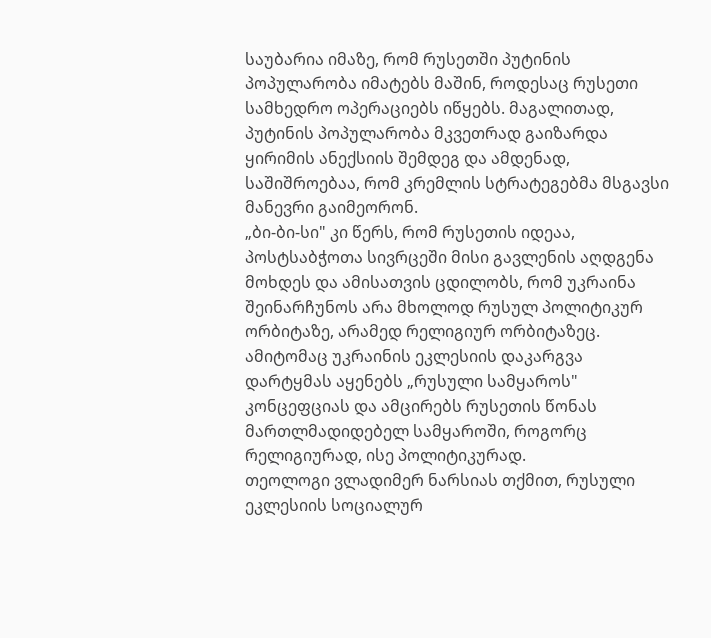საუბარია იმაზე, რომ რუსეთში პუტინის პოპულარობა იმატებს მაშინ, როდესაც რუსეთი სამხედრო ოპერაციებს იწყებს. მაგალითად, პუტინის პოპულარობა მკვეთრად გაიზარდა ყირიმის ანექსიის შემდეგ და ამდენად, საშიშროებაა, რომ კრემლის სტრატეგებმა მსგავსი მანევრი გაიმეორონ.
„ბი-ბი-სი" კი წერს, რომ რუსეთის იდეაა, პოსტსაბჭოთა სივრცეში მისი გავლენის აღდგენა მოხდეს და ამისათვის ცდილობს, რომ უკრაინა შეინარჩუნოს არა მხოლოდ რუსულ პოლიტიკურ ორბიტაზე, არამედ რელიგიურ ორბიტაზეც. ამიტომაც უკრაინის ეკლესიის დაკარგვა დარტყმას აყენებს „რუსული სამყაროს" კონცეფციას და ამცირებს რუსეთის წონას მართლმადიდებელ სამყაროში, როგორც რელიგიურად, ისე პოლიტიკურად.
თეოლოგი ვლადიმერ ნარსიას თქმით, რუსული ეკლესიის სოციალურ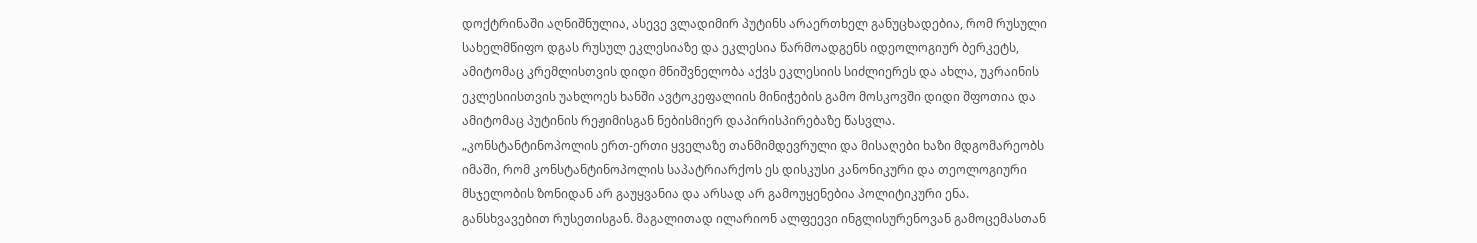დოქტრინაში აღნიშნულია, ასევე ვლადიმირ პუტინს არაერთხელ განუცხადებია, რომ რუსული სახელმწიფო დგას რუსულ ეკლესიაზე და ეკლესია წარმოადგენს იდეოლოგიურ ბერკეტს, ამიტომაც კრემლისთვის დიდი მნიშვნელობა აქვს ეკლესიის სიძლიერეს და ახლა, უკრაინის ეკლესიისთვის უახლოეს ხანში ავტოკეფალიის მინიჭების გამო მოსკოვში დიდი შფოთია და ამიტომაც პუტინის რეჟიმისგან ნებისმიერ დაპირისპირებაზე წასვლა.
„კონსტანტინოპოლის ერთ-ერთი ყველაზე თანმიმდევრული და მისაღები ხაზი მდგომარეობს იმაში, რომ კონსტანტინოპოლის საპატრიარქოს ეს დისკუსი კანონიკური და თეოლოგიური მსჯელობის ზონიდან არ გაუყვანია და არსად არ გამოუყენებია პოლიტიკური ენა. განსხვავებით რუსეთისგან. მაგალითად ილარიონ ალფეევი ინგლისურენოვან გამოცემასთან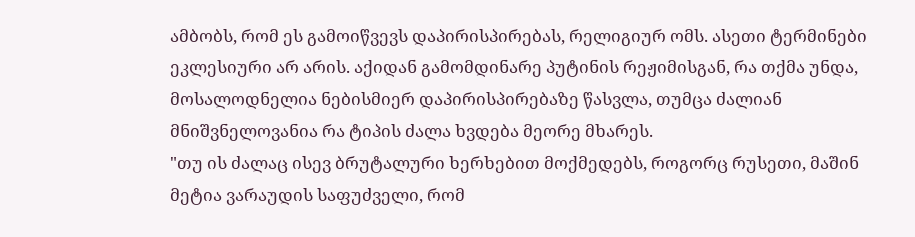ამბობს, რომ ეს გამოიწვევს დაპირისპირებას, რელიგიურ ომს. ასეთი ტერმინები ეკლესიური არ არის. აქიდან გამომდინარე პუტინის რეჟიმისგან, რა თქმა უნდა, მოსალოდნელია ნებისმიერ დაპირისპირებაზე წასვლა, თუმცა ძალიან მნიშვნელოვანია რა ტიპის ძალა ხვდება მეორე მხარეს.
"თუ ის ძალაც ისევ ბრუტალური ხერხებით მოქმედებს, როგორც რუსეთი, მაშინ მეტია ვარაუდის საფუძველი, რომ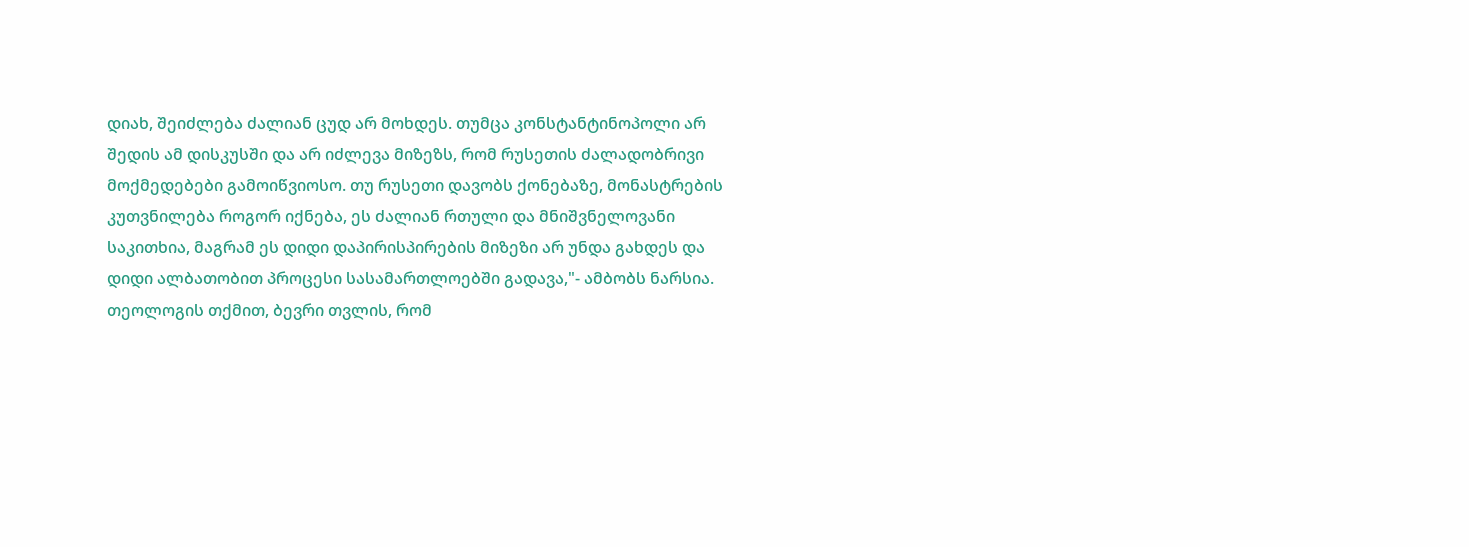დიახ, შეიძლება ძალიან ცუდ არ მოხდეს. თუმცა კონსტანტინოპოლი არ შედის ამ დისკუსში და არ იძლევა მიზეზს, რომ რუსეთის ძალადობრივი მოქმედებები გამოიწვიოსო. თუ რუსეთი დავობს ქონებაზე, მონასტრების კუთვნილება როგორ იქნება, ეს ძალიან რთული და მნიშვნელოვანი საკითხია, მაგრამ ეს დიდი დაპირისპირების მიზეზი არ უნდა გახდეს და დიდი ალბათობით პროცესი სასამართლოებში გადავა,"- ამბობს ნარსია.
თეოლოგის თქმით, ბევრი თვლის, რომ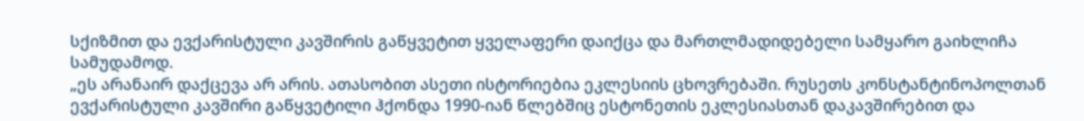სქიზმით და ევქარისტული კავშირის გაწყვეტით ყველაფერი დაიქცა და მართლმადიდებელი სამყარო გაიხლიჩა სამუდამოდ.
„ეს არანაირ დაქცევა არ არის. ათასობით ასეთი ისტორიებია ეკლესიის ცხოვრებაში. რუსეთს კონსტანტინოპოლთან ევქარისტული კავშირი გაწყვეტილი ჰქონდა 1990-იან წლებშიც ესტონეთის ეკლესიასთან დაკავშირებით და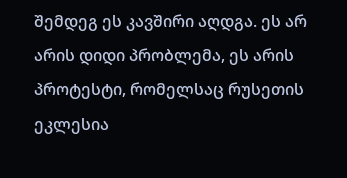შემდეგ ეს კავშირი აღდგა. ეს არ არის დიდი პრობლემა, ეს არის პროტესტი, რომელსაც რუსეთის ეკლესია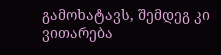გამოხატავს, შემდეგ კი ვითარება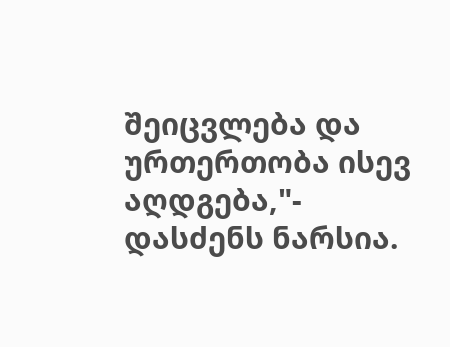შეიცვლება და ურთერთობა ისევ აღდგება,"- დასძენს ნარსია.